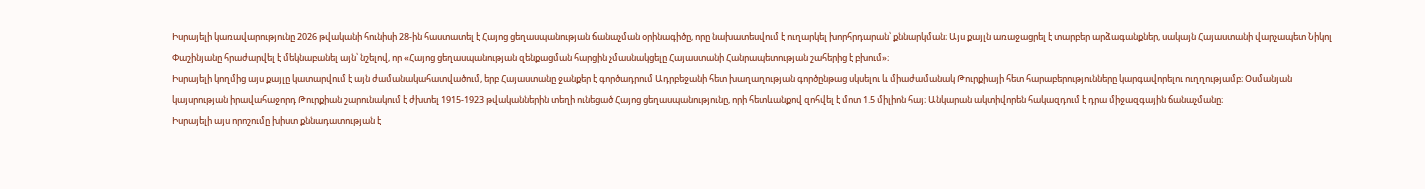Իսրայելի կառավարությունը 2026 թվականի հունիսի 28-ին հաստատել է Հայոց ցեղասպանության ճանաչման օրինագիծը, որը նախատեսվում է ուղարկել խորհրդարան՝ քննարկման։ Այս քայլն առաջացրել է տարբեր արձագանքներ, սակայն Հայաստանի վարչապետ Նիկոլ Փաշինյանը հրաժարվել է մեկնաբանել այն՝ նշելով, որ «Հայոց ցեղասպանության զենքացման հարցին չմասնակցելը Հայաստանի Հանրապետության շահերից է բխում»։
Իսրայելի կողմից այս քայլը կատարվում է այն ժամանակահատվածում, երբ Հայաստանը ջանքեր է գործադրում Ադրբեջանի հետ խաղաղության գործընթաց սկսելու և միաժամանակ Թուրքիայի հետ հարաբերությունները կարգավորելու ուղղությամբ։ Օսմանյան կայսրության իրավահաջորդ Թուրքիան շարունակում է ժխտել 1915-1923 թվականներին տեղի ունեցած Հայոց ցեղասպանությունը, որի հետևանքով զոհվել է մոտ 1.5 միլիոն հայ։ Անկարան ակտիվորեն հակազդում է դրա միջազգային ճանաչմանը։
Իսրայելի այս որոշումը խիստ քննադատության է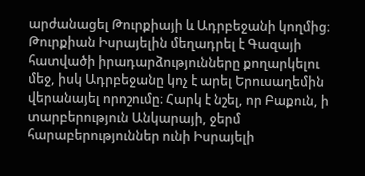արժանացել Թուրքիայի և Ադրբեջանի կողմից։ Թուրքիան Իսրայելին մեղադրել է Գազայի հատվածի իրադարձությունները քողարկելու մեջ, իսկ Ադրբեջանը կոչ է արել Երուսաղեմին վերանայել որոշումը։ Հարկ է նշել, որ Բաքուն, ի տարբերություն Անկարայի, ջերմ հարաբերություններ ունի Իսրայելի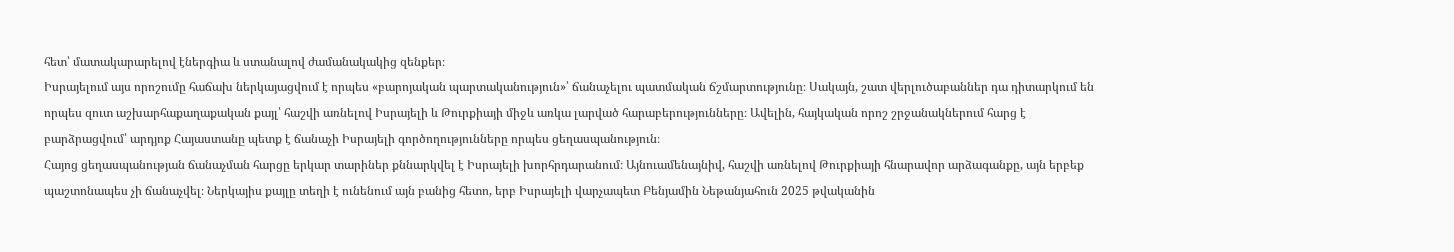հետ՝ մատակարարելով էներգիա և ստանալով ժամանակակից զենքեր։
Իսրայելում այս որոշումը հաճախ ներկայացվում է որպես «բարոյական պարտականություն»՝ ճանաչելու պատմական ճշմարտությունը։ Սակայն, շատ վերլուծաբաններ դա դիտարկում են որպես զուտ աշխարհաքաղաքական քայլ՝ հաշվի առնելով Իսրայելի և Թուրքիայի միջև առկա լարված հարաբերությունները։ Ավելին, հայկական որոշ շրջանակներում հարց է բարձրացվում՝ արդյոք Հայաստանը պետք է ճանաչի Իսրայելի գործողությունները որպես ցեղասպանություն։
Հայոց ցեղասպանության ճանաչման հարցը երկար տարիներ քննարկվել է Իսրայելի խորհրդարանում։ Այնուամենայնիվ, հաշվի առնելով Թուրքիայի հնարավոր արձագանքը, այն երբեք պաշտոնապես չի ճանաչվել։ Ներկայիս քայլը տեղի է ունենում այն բանից հետո, երբ Իսրայելի վարչապետ Բենյամին Նեթանյահուն 2025 թվականին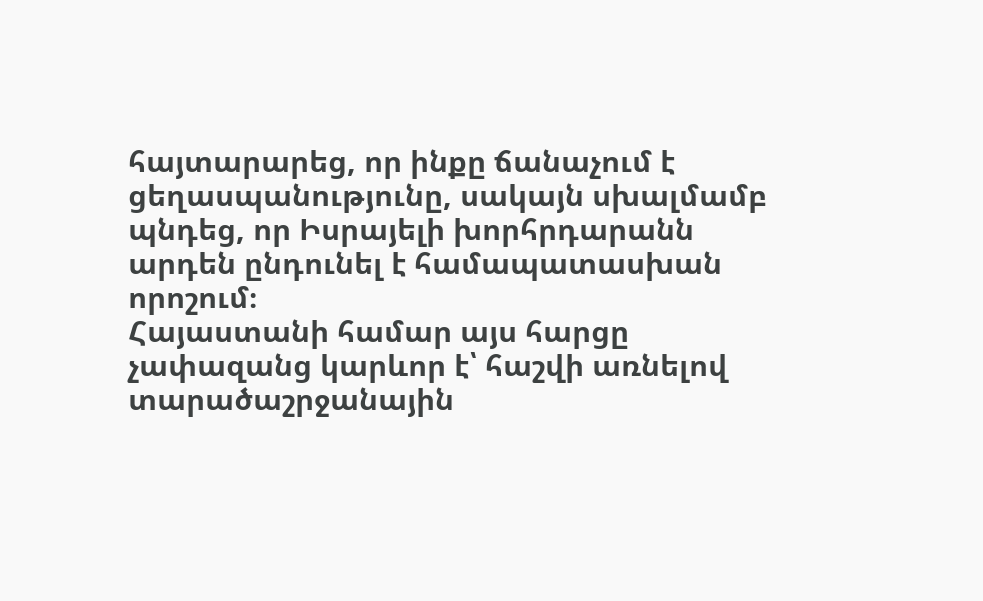հայտարարեց, որ ինքը ճանաչում է ցեղասպանությունը, սակայն սխալմամբ պնդեց, որ Իսրայելի խորհրդարանն արդեն ընդունել է համապատասխան որոշում։
Հայաստանի համար այս հարցը չափազանց կարևոր է՝ հաշվի առնելով տարածաշրջանային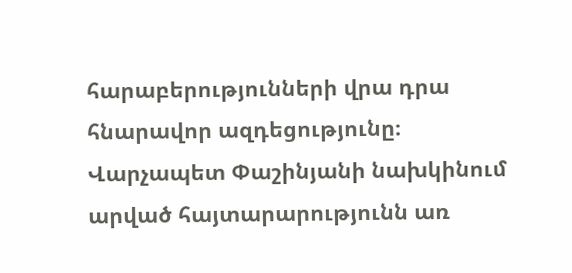հարաբերությունների վրա դրա հնարավոր ազդեցությունը։ Վարչապետ Փաշինյանի նախկինում արված հայտարարությունն առ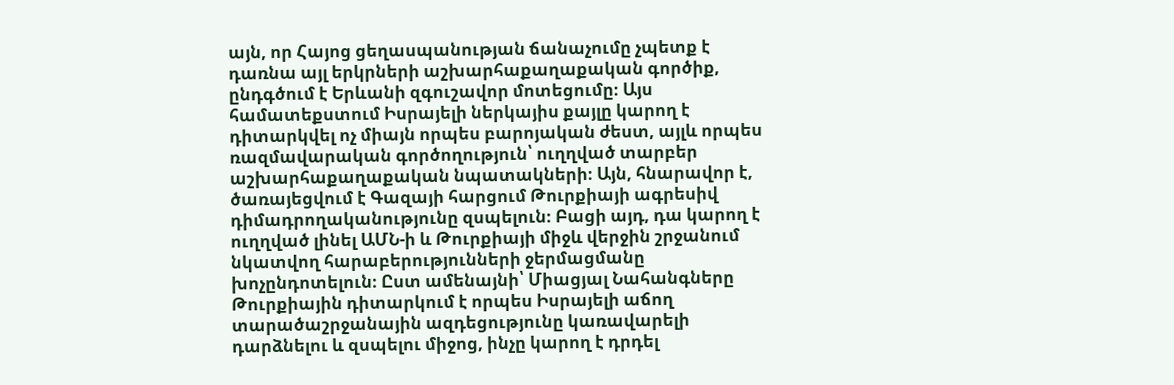այն, որ Հայոց ցեղասպանության ճանաչումը չպետք է դառնա այլ երկրների աշխարհաքաղաքական գործիք, ընդգծում է Երևանի զգուշավոր մոտեցումը։ Այս համատեքստում Իսրայելի ներկայիս քայլը կարող է դիտարկվել ոչ միայն որպես բարոյական ժեստ, այլև որպես ռազմավարական գործողություն՝ ուղղված տարբեր աշխարհաքաղաքական նպատակների։ Այն, հնարավոր է, ծառայեցվում է Գազայի հարցում Թուրքիայի ագրեսիվ դիմադրողականությունը զսպելուն։ Բացի այդ, դա կարող է ուղղված լինել ԱՄՆ-ի և Թուրքիայի միջև վերջին շրջանում նկատվող հարաբերությունների ջերմացմանը խոչընդոտելուն։ Ըստ ամենայնի՝ Միացյալ Նահանգները Թուրքիային դիտարկում է որպես Իսրայելի աճող տարածաշրջանային ազդեցությունը կառավարելի դարձնելու և զսպելու միջոց, ինչը կարող է դրդել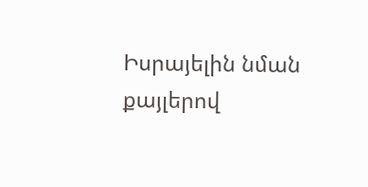Իսրայելին նման քայլերով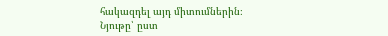հակազդել այդ միտումներին։
Նյութը՝ ըստ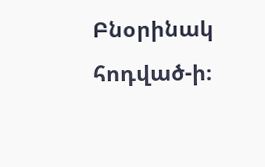Բնօրինակ հոդված-ի։